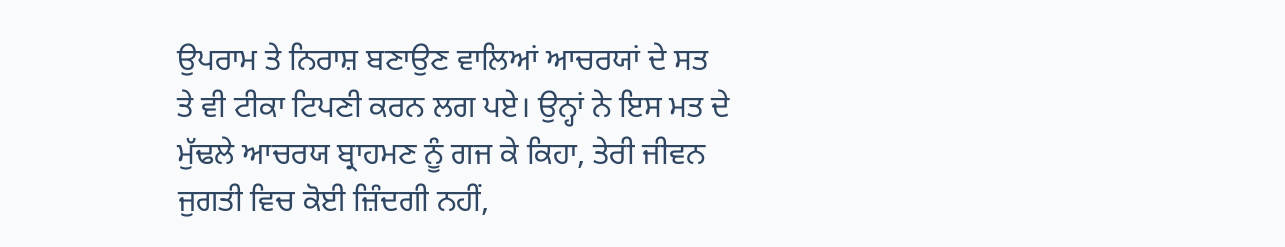ਉਪਰਾਮ ਤੇ ਨਿਰਾਸ਼ ਬਣਾਉਣ ਵਾਲਿਆਂ ਆਚਰਯਾਂ ਦੇ ਸਤ ਤੇ ਵੀ ਟੀਕਾ ਟਿਪਣੀ ਕਰਨ ਲਗ ਪਏ। ਉਨ੍ਹਾਂ ਨੇ ਇਸ ਮਤ ਦੇ ਮੁੱਢਲੇ ਆਚਰਯ ਬ੍ਰਾਹਮਣ ਨੂੰ ਗਜ ਕੇ ਕਿਹਾ, ਤੇਰੀ ਜੀਵਨ ਜੁਗਤੀ ਵਿਚ ਕੋਈ ਜ਼ਿੰਦਗੀ ਨਹੀਂ,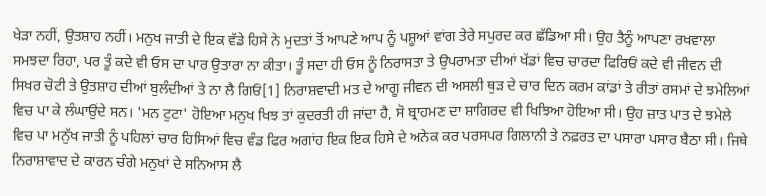ਖੇੜਾ ਨਹੀਂ, ਉਤਸ਼ਾਹ ਨਹੀਂ। ਮਨੁਖ ਜਾਤੀ ਦੇ ਇਕ ਵੱਡੇ ਹਿਸੇ ਨੇ ਮੁਦਤਾਂ ਤੋਂ ਆਪਣੇ ਆਪ ਨੂੰ ਪਸ਼ੂਆਂ ਵਾਂਗ ਤੇਰੇ ਸਪੁਰਦ ਕਰ ਛੱਡਿਆ ਸੀ। ਉਹ ਤੈਨੂੰ ਆਪਣਾ ਰਖਵਾਲਾ ਸਮਝਦਾ ਰਿਹਾ, ਪਰ ਤੂੰ ਕਦੇ ਵੀ ਓਸ ਦਾ ਪਾਰ ਉਤਾਰਾ ਨਾ ਕੀਤਾ। ਤੂੰ ਸਦਾ ਹੀ ਓਸ ਨੂੰ ਨਿਰਾਸਤਾ ਤੇ ਉਪਰਾਮਤਾ ਦੀਆਂ ਖੱਡਾਂ ਵਿਚ ਚਾਰਦਾ ਫਿਰਿਓਂ ਕਦੇ ਵੀ ਜੀਵਨ ਦੀ ਸਿਖਰ ਚੋਟੀ ਤੇ ਉਤਸ਼ਾਹ ਦੀਆਂ ਬੁਲੰਦੀਆਂ ਤੇ ਨਾ ਲੈ ਗਿਓਂ[1] ਨਿਰਾਸ਼ਵਾਦੀ ਮਤ ਦੇ ਆਗੂ ਜੀਵਨ ਦੀ ਅਸਲੀ ਥੁੜ ਦੇ ਚਾਰ ਦਿਨ ਕਰਮ ਕਾਂਡਾਂ ਤੇ ਰੀਤਾਂ ਰਸਮਾਂ ਦੇ ਝਮੇਲਿਆਂ ਵਿਚ ਪਾ ਕੇ ਲੰਘਾਉਂਦੇ ਸਨ। 'ਮਨ ਟੁਟਾ' ਹੋਇਆ ਮਨੁਖ ਖਿਝ ਤਾਂ ਕੁਦਰਤੀ ਹੀ ਜਾਂਦਾ ਹੈ, ਸੋ ਬ੍ਰਾਹਮਣ ਦਾ ਸ਼ਾਗਿਰਦ ਵੀ ਖਿਝਿਆ ਹੋਇਆ ਸੀ। ਉਹ ਜ਼ਾਤ ਪਾਤ ਦੇ ਝਮੇਲੇ ਵਿਚ ਪਾ ਮਨੁੱਖ ਜਾਤੀ ਨੂੰ ਪਹਿਲਾਂ ਚਾਰ ਹਿਸਿਆਂ ਵਿਚ ਵੰਡ ਫਿਰ ਅਗਾਂਹ ਇਕ ਇਕ ਹਿਸੇ ਦੇ ਅਨੇਕ ਕਰ ਪਰਸਪਰ ਗਿਲਾਨੀ ਤੇ ਨਫ਼ਰਤ ਦਾ ਪਸਾਰਾ ਪਸਾਰ ਬੈਠਾ ਸੀ। ਜਿਥੇ ਨਿਰਾਸ਼ਾਵਾਦ ਦੇ ਕਾਰਨ ਚੰਗੇ ਮਨੁਖਾਂ ਦੇ ਸਨਿਆਸ ਲੈ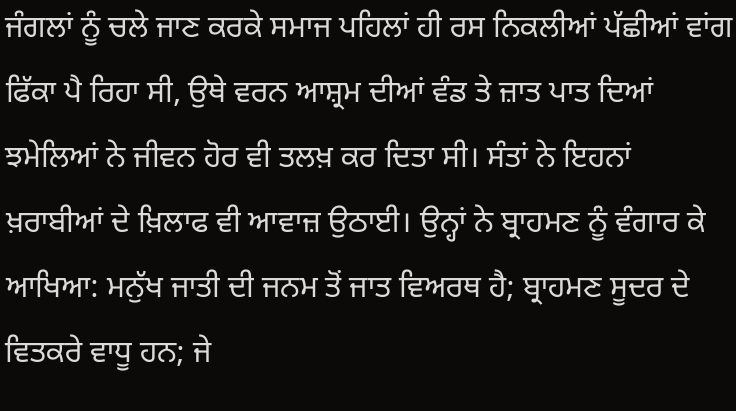ਜੰਗਲਾਂ ਨੂੰ ਚਲੇ ਜਾਣ ਕਰਕੇ ਸਮਾਜ ਪਹਿਲਾਂ ਹੀ ਰਸ ਨਿਕਲੀਆਂ ਪੱਛੀਆਂ ਵਾਂਗ ਫਿੱਕਾ ਪੈ ਰਿਹਾ ਸੀ, ਉਥੇ ਵਰਨ ਆਸ਼੍ਰਮ ਦੀਆਂ ਵੰਡ ਤੇ ਜ਼ਾਤ ਪਾਤ ਦਿਆਂ ਝਮੇਲਿਆਂ ਨੇ ਜੀਵਨ ਹੋਰ ਵੀ ਤਲਖ਼ ਕਰ ਦਿਤਾ ਸੀ। ਸੰਤਾਂ ਨੇ ਇਹਨਾਂ ਖ਼ਰਾਬੀਆਂ ਦੇ ਖ਼ਿਲਾਫ ਵੀ ਆਵਾਜ਼ ਉਠਾਈ। ਉਨ੍ਹਾਂ ਨੇ ਬ੍ਰਾਹਮਣ ਨੂੰ ਵੰਗਾਰ ਕੇ ਆਖਿਆ: ਮਨੁੱਖ ਜਾਤੀ ਦੀ ਜਨਮ ਤੋਂ ਜਾਤ ਵਿਅਰਥ ਹੈ; ਬ੍ਰਾਹਮਣ ਸੂਦਰ ਦੇ ਵਿਤਕਰੇ ਵਾਧੂ ਹਨ; ਜੇ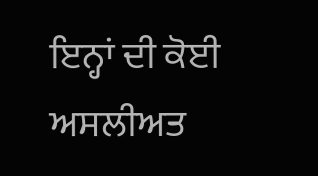ਇਨ੍ਹਾਂ ਦੀ ਕੋਈ ਅਸਲੀਅਤ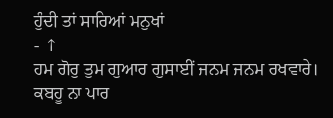ਹੁੰਦੀ ਤਾਂ ਸਾਰਿਆਂ ਮਨੁਖਾਂ
- ↑
ਹਮ ਗੋਰੁ ਤੁਮ ਗੁਆਰ ਗੁਸਾਈਂ ਜਨਮ ਜਨਮ ਰਖਵਾਰੇ।
ਕਬਹੂ ਨਾ ਪਾਰ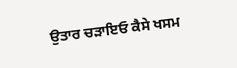ਉਤਾਰ ਚੜਾਇਓ ਕੈਸੇ ਖਸਮ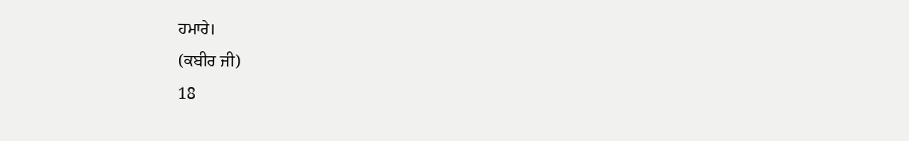ਹਮਾਰੇ।
(ਕਬੀਰ ਜੀ)
18